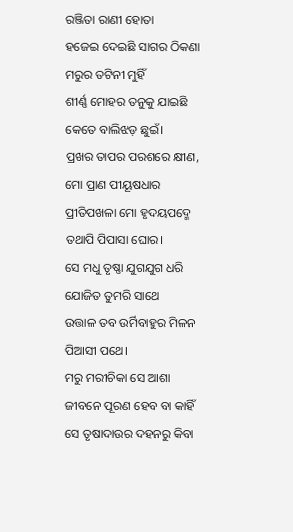ରଞ୍ଜିତା ରାଣୀ ହୋତା
ହଜେଇ ଦେଇଛି ସାଗର ଠିକଣା ମରୁର ତଟିନୀ ମୁହିଁ
ଶୀର୍ଣ୍ଣ ମୋହର ତନୁକୁ ଯାଇଛି କେତେ ବାଲିଝଡ଼ ଛୁଇଁ।
ପ୍ରଖର ତାପର ପରଶରେ କ୍ଷୀଣ, ମୋ ପ୍ରାଣ ପୀୟୂଷଧାର
ପ୍ରୀତିପଖଳା ମୋ ହୃଦୟପଦ୍ମେ ତଥାପି ପିପାସା ଘୋର।
ସେ ମଧୁ ତୃଷ୍ଣା ଯୁଗଯୁଗ ଧରି ଯୋଜିତ ତୁମରି ସାଥେ
ଉତ୍ତାଳ ତବ ଉର୍ମିବାହୁର ମିଳନ ପିଆସୀ ପଥେ।
ମରୁ ମରୀଚିକା ସେ ଆଶା ଜୀବନେ ପୂରଣ ହେବ ବା କାହିଁ
ସେ ତୃଷାଦାଉର ଦହନରୁ କିବା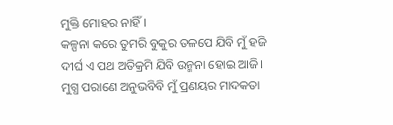ମୁକ୍ତି ମୋହର ନାହିଁ।
କଳ୍ପନା କରେ ତୁମରି ବୁକୁର ତଳପେ ଯିବି ମୁଁ ହଜି
ଦୀର୍ଘ ଏ ପଥ ଅତିକ୍ରମି ଯିବି ଉନ୍ମନା ହୋଇ ଆଜି।
ମୁଗ୍ଧ ପରାଣେ ଅନୁଭବିବି ମୁଁ ପ୍ରଣୟର ମାଦକତା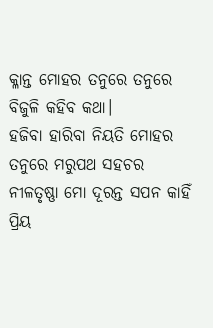କ୍ଳାନ୍ତ ମୋହର ତନୁରେ ତନୁରେ ବିଜୁଳି କହିବ କଥା।
ହଜିବା ହାରିବା ନିୟତି ମୋହର ତନୁରେ ମରୁପଥ ସହଚର
ନୀଳତୃଷ୍ଣା ମୋ ଦୂରନ୍ତ ସପନ କାହିଁ ପ୍ରିୟ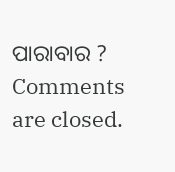ପାରାବାର ?
Comments are closed.